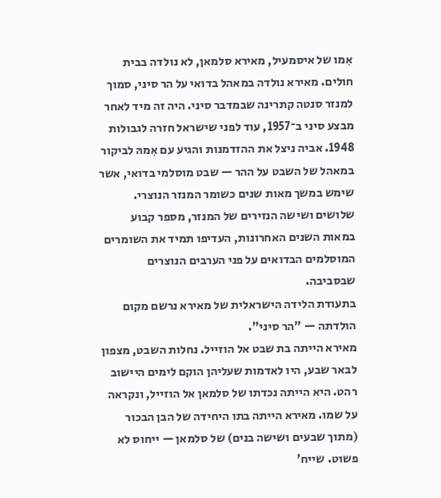אִמו של איסמעיל, מאירא סלמאן, לא נולדה בבית חולים. מאירא נולדה במאהל בדואי על הר סיני, סמוך למנזר סנטה קתרינה שבמדבר סיני. היה זה מיד לאחר מבצע סיני ב־1957, עוד לפני שישראל חזרה לגבולות 1948. אביה ניצל את ההזדמנות והגיע עם אִמהּ לביקור במאהל של השבט על ההר — שבט מוסלמי בדואי, אשר שימש במשך מאות שנים כשומר המנזר הנוצרי. שלושים ושישה הנזירים של המנזר, מספר קבוע במאות השנים האחרונות, העדיפו תמיד את השומרים המוסלמים הבדואים על פני הערבים הנוצרים שבסביבה.
בתעודת הלידה הישראלית של מאירא נרשם מקום הולדתה — "הר סיני".
מאירא הייתה בת שבט אל הוזייל. נחלות השבט, מצפון לבאר שבע, היו לאדמות שעליהן הוקם לימים היישוב רהט. היא הייתה נכדתו של סלמאן אל הוזייל, ונקראה על שמו. מאירא הייתה בתו היחידה של הבן הבכור (מתוך שבעים ושישה בנים) של סלמאן — ייחוס לא פשוט. שייח'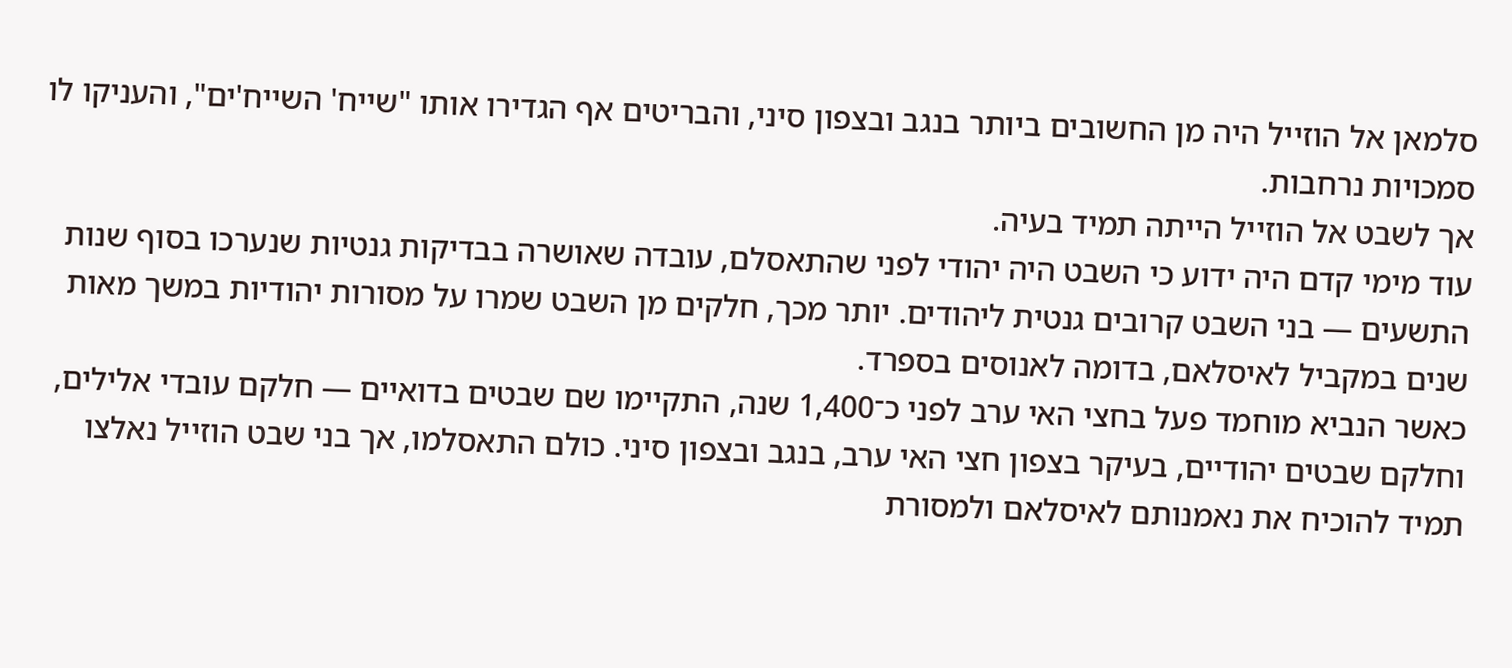סלמאן אל הוזייל היה מן החשובים ביותר בנגב ובצפון סיני, והבריטים אף הגדירו אותו "שייח' השייח'ים", והעניקו לו סמכויות נרחבות.
אך לשבט אל הוזייל הייתה תמיד בעיה.
עוד מימי קדם היה ידוע כי השבט היה יהודי לפני שהתאסלם, עובדה שאושרה בבדיקות גנטיות שנערכו בסוף שנות התשעים — בני השבט קרובים גנטית ליהודים. יותר מכך, חלקים מן השבט שמרו על מסורות יהודיות במשך מאות שנים במקביל לאיסלאם, בדומה לאנוסים בספרד.
כאשר הנביא מוחמד פעל בחצי האי ערב לפני כ־1,400 שנה, התקיימו שם שבטים בדואיים — חלקם עובדי אלילים, וחלקם שבטים יהודיים, בעיקר בצפון חצי האי ערב, בנגב ובצפון סיני. כולם התאסלמו, אך בני שבט הוזייל נאלצו תמיד להוכיח את נאמנותם לאיסלאם ולמסורת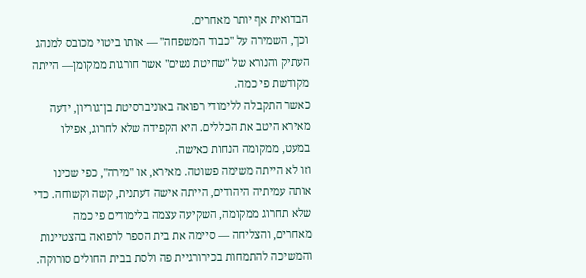הבדואית אף יותר מאחרים.
וכך, השמירה על "כבוד המשפחה" — אותו ביטוי מכובס למנהג העתיק והנורא של "שחיטת נשים" אשר חורגות ממקומן— הייתה מקודשת פי כמה.
כאשר התקבלה ללימודי רפואה באוניברסיטת בן־גוריון, ידעה מאירא היטב את הכללים. היא הקפידה שלא לחרוג, אפילו במעט, ממקומה הנחות כאישה.
וזו לא הייתה משימה פשוטה. מאירא, או "מירה", כפי שכינו אותה עמיתיה היהודים, הייתה אישה דעתנית, קשה וקשוחה. כדי שלא תחרוג ממקומה, השקיעה עצמה בלימודים פי כמה מאחרים, והצליחה — סיימה את בית הספר לרפואה בהצטיינות והמשיכה להתמחות בכירורגיית פה ולסת בבית החולים סורוקה.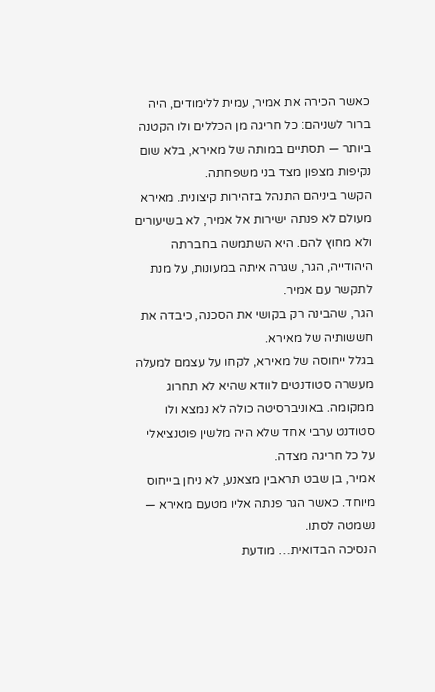כאשר הכירה את אמיר, עמית ללימודים, היה ברור לשניהם: כל חריגה מן הכללים ולו הקטנה ביותר — תסתיים במותה של מאירא, בלא שום נקיפות מצפון מצד בני משפחתה.
הקשר ביניהם התנהל בזהירות קיצונית. מאירא מעולם לא פנתה ישירות אל אמיר, לא בשיעורים ולא מחוץ להם. היא השתמשה בחברתה היהודייה, הגר, שגרה איתה במעונות, על מנת לתקשר עם אמיר.
הגר, שהבינה רק בקושי את הסכנה, כיבדה את חששותיה של מאירא.
בגלל ייחוסה של מאירא, לקחו על עצמם למעלה מעשרה סטודנטים לוודא שהיא לא תחרוג ממקומה. באוניברסיטה כולה לא נמצא ולו סטודנט ערבי אחד שלא היה מלשין פוטנציאלי על כל חריגה מצדה.
אמיר, בן שבט תראבין מצאנע, לא ניחן בייחוס מיוחד. כאשר הגר פנתה אליו מטעם מאירא — נשמטה לסתו.
הנסיכה הבדואית… מודעת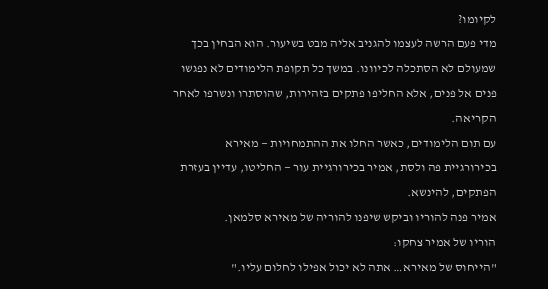לקיומו?
מדי פעם הרשה לעצמו להגניב אליה מבט בשיעור. הוא הבחין בכך שמעולם לא הסתכלה לכיוונו. במשך כל תקופת הלימודים לא נפגשו פנים אל פנים, אלא החליפו פתקים בזהירות, שהוסתרו ונשרפו לאחר הקריאה.
עם תום הלימודים, כאשר החלו את ההתמחויות — מאירא בכירורגיית פה ולסת, אמיר בכירורגיית עור — החליטו, עדיין בעזרת הפתקים, להינשא.
אמיר פנה להוריו וביקש שיפנו להוריה של מאירא סלמאן.
הוריו של אמיר צחקו:
"הייחוס של מאירא… אתה לא יכול אפילו לחלום עליו."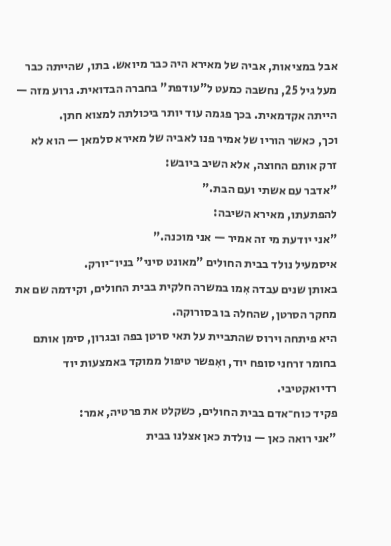אבל במציאות, אביה של מאירא היה כבר מיואש. בתו, שהייתה כבר מעל גיל 25, נחשבה כמעט ל"עודפת" בחברה הבדואית. גרוע מזה — הייתה אקדמאית. בכך פגמה עוד יותר ביכולתה למצוא חתן.
וכך, כאשר הוריו של אמיר פנו לאביה של מאירא סלמאן — הוא לא זרק אותם החוצה, אלא השיב ביובש:
"אדבר עם אשתי ועם הבת."
להפתעתו, מאירא השיבה:
"אני יודעת מי זה אמיר — אני מוכנה."
איסמעיל נולד בבית החולים "מאונט סיני" בניו־יורק.
באותן שנים עבדה אִמו במשרה חלקית בבית החולים, וקידמה שם את מחקר הסרטן, שהחלה בו בסורוקה.
היא פיתחה וירוס שהתביית על תאי סרטן בפה ובגרון, סימן אותם בחומר זרחני סופח יוד, ואִפשר טיפול ממוקד באמצעות יוד רדיואקטיבי.
פקיד כוח־אדם בבית החולים, כשקלט את פרטיה, אמר:
"אני רואה כאן — נולדת כאן אצלנו בבית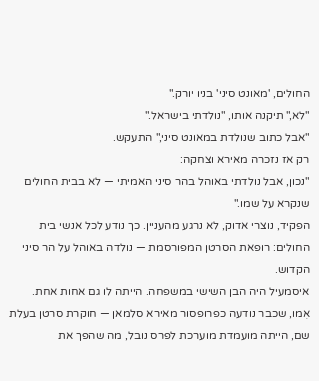החולים, 'מאונט סיני' בניו יורק."
"לא," תיקנה אותו, "נולדתי בישראל."
"אבל כתוב שנולדת במאונט סיני," התעקש.
רק אז נזכרה מאירא וצחקה:
"נכון, אבל נולדתי באוהל בהר סיני האמיתי — לא בבית החולים שנקרא על שמו."
הפקיד, נוצרי אדוק, לא נרגע מהעניין. כך נודע לכל אנשי בית החולים: רופאת הסרטן המפורסמת — נולדה באוהל על הר סיני הקדוש.
איסמעיל היה הבן השישי במשפחה. הייתה לו גם אחות אחת.
אִמו, שכבר נודעה כפרופסור מאירא סלמאן — חוקרת סרטן בעלת שם, הייתה מועמדת מוערכת לפרס נובל, מה שהפך את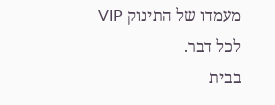מעמדו של התינוק VIP לכל דבר.
בבית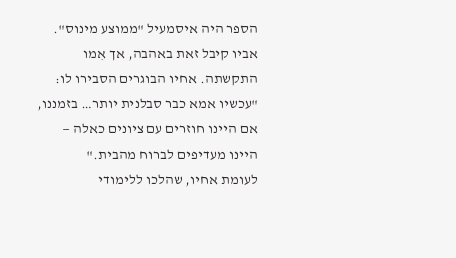הספר היה איסמעיל "ממוצע מינוס". אביו קיבל זאת באהבה, אך אִמו התקשתה. אחיו הבוגרים הסבירו לו:
"עכשיו אמא כבר סבלנית יותר… בזמננו, אם היינו חוזרים עם ציונים כאלה — היינו מעדיפים לברוח מהבית."
לעומת אחיו, שהלכו ללימודי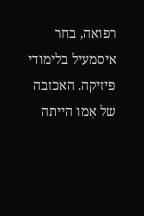רפואה, בחר איסמעיל בלימודי פיזיקה. האכזבה של אִמו הייתה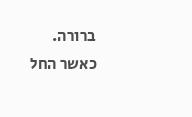ברורה.
כאשר החל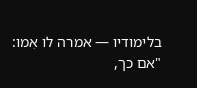בלימודיו — אמרה לו אִמו:
"אם כך,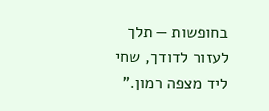בחופשות — תלך לעזור לדודך, שחי ליד מצפה רמון."